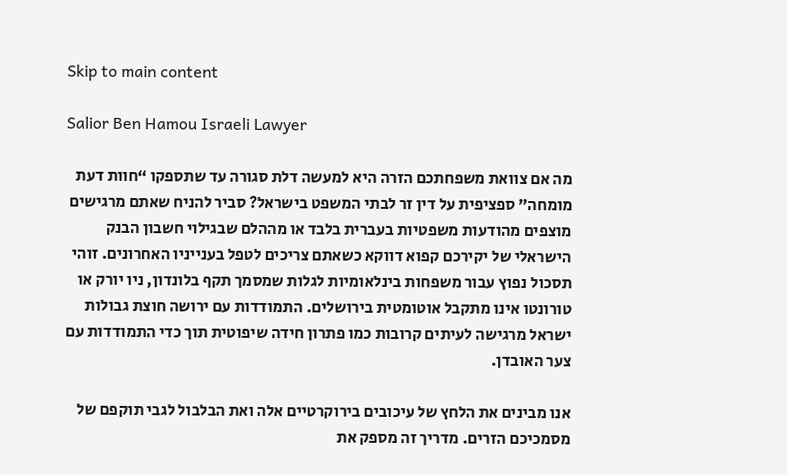Skip to main content

Salior Ben Hamou Israeli Lawyer

מה אם צוואת משפחתכם הזרה היא למעשה דלת סגורה עד שתספקו “חוות דעת מומחה” ספציפית על דין זר לבתי המשפט בישראל? סביר להניח שאתם מרגישים מוצפים מהודעות משפטיות בעברית בלבד או מההלם שבגילוי חשבון הבנק הישראלי של יקירכם קפוא דווקא כשאתם צריכים לטפל בענייניו האחרונים. זוהי תסכול נפוץ עבור משפחות בינלאומיות לגלות שמסמך תקף בלונדון, ניו יורק או טורונטו אינו מתקבל אוטומטית בירושלים. התמודדות עם ירושה חוצת גבולות ישראל מרגישה לעיתים קרובות כמו פתרון חידה שיפוטית תוך כדי התמודדות עם צער האובדן.

אנו מבינים את הלחץ של עיכובים בירוקרטיים אלה ואת הבלבול לגבי תוקפם של מסמכיכם הזרים. מדריך זה מספק את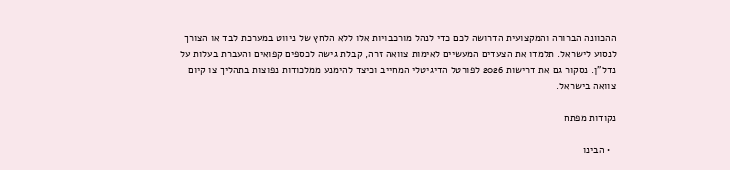ההכוונה הברורה והמקצועית הדרושה לכם כדי לנהל מורכבויות אלו ללא הלחץ של ניווט במערכת לבד או הצורך לנסוע לישראל. תלמדו את הצעדים המעשיים לאימות צוואה זרה, קבלת גישה לכספים קפואים והעברת בעלות על נדל”ן. נסקור גם את דרישות 2026 לפורטל הדיגיטלי המחייב וכיצד להימנע ממלכודות נפוצות בתהליך צו קיום צוואה בישראל.

נקודות מפתח

  • הבינו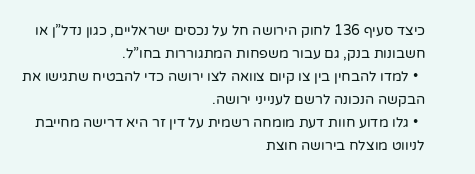כיצד סעיף 136 לחוק הירושה חל על נכסים ישראליים, כגון נדל”ן או חשבונות בנק, גם עבור משפחות המתגוררות בחו”ל.
  • למדו להבחין בין צו קיום צוואה לצו ירושה כדי להבטיח שתגישו את הבקשה הנכונה לרשם לענייני ירושה.
  • גלו מדוע חוות דעת מומחה רשמית על דין זר היא דרישה מחייבת לניווט מוצלח בירושה חוצת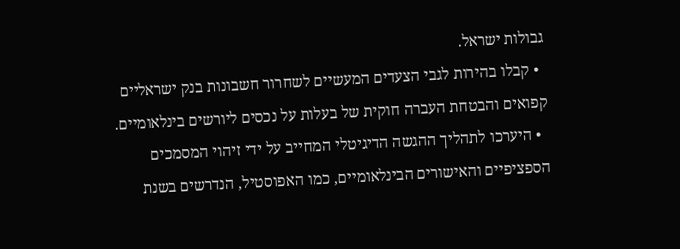גבולות ישראל.
  • קבלו בהירות לגבי הצעדים המעשיים לשחרור חשבונות בנק ישראליים קפואים והבטחת העברה חוקית של בעלות על נכסים ליורשים בינלאומיים.
  • היערכו לתהליך ההגשה הדיגיטלי המחייב על ידי זיהוי המסמכים הספציפיים והאישורים הבינלאומיים, כמו האפוסטיל, הנדרשים בשנת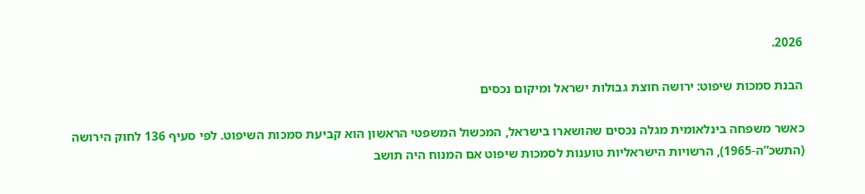2026.

הבנת סמכות שיפוט: ירושה חוצת גבולות ישראל ומיקום נכסים

כאשר משפחה בינלאומית מגלה נכסים שהושארו בישראל, המכשול המשפטי הראשון הוא קביעת סמכות השיפוט. לפי סעיף 136 לחוק הירושה (התשכ”ה-1965), הרשויות הישראליות טוענות לסמכות שיפוט אם המנוח היה תושב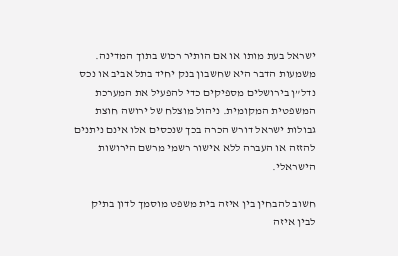ישראל בעת מותו או אם הותיר רכוש בתוך המדינה. משמעות הדבר היא שחשבון בנק יחיד בתל אביב או נכס נדל”ן בירושלים מספיקים כדי להפעיל את המערכת המשפטית המקומית. ניהול מוצלח של ירושה חוצת גבולות ישראל דורש הכרה בכך שנכסים אלו אינם ניתנים להזזה או העברה ללא אישור רשמי מרשם הירושות הישראלי.

חשוב להבחין בין איזה בית משפט מוסמך לדון בתיק לבין איזה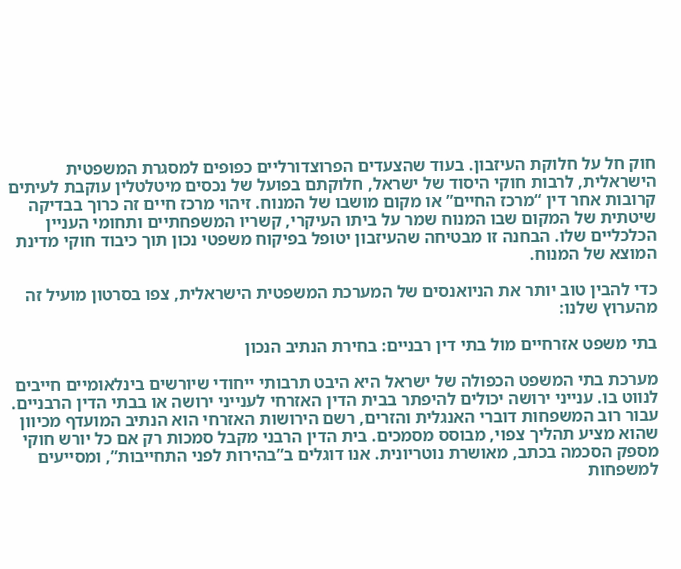חוק חל על חלוקת העיזבון. בעוד שהצעדים הפרוצדורליים כפופים למסגרת המשפטית הישראלית, לרבות חוקי היסוד של ישראל, חלוקתם בפועל של נכסים מיטלטלין עוקבת לעיתים קרובות אחר דין “מרכז החיים” או מקום מושבו של המנוח. זיהוי מרכז חיים זה כרוך בבדיקה שיטתית של המקום שבו המנוח שמר על ביתו העיקרי, קשריו המשפחתיים ותחומי העניין הכלכליים שלו. הבחנה זו מבטיחה שהעיזבון יטופל בפיקוח משפטי נכון תוך כיבוד חוקי מדינת המוצא של המנוח.

כדי להבין טוב יותר את הניואנסים של המערכת המשפטית הישראלית, צפו בסרטון מועיל זה מהערוץ שלנו:

בתי משפט אזרחיים מול בתי דין רבניים: בחירת הנתיב הנכון

מערכת בתי המשפט הכפולה של ישראל היא היבט תרבותי ייחודי שיורשים בינלאומיים חייבים לנווט בו. ענייני ירושה יכולים להיפתר בבית הדין האזרחי לענייני ירושה או בבתי הדין הרבניים. עבור רוב המשפחות דוברי האנגלית והזרים, רשם הירושות האזרחי הוא הנתיב המועדף מכיוון שהוא מציע תהליך צפוי, מבוסס מסמכים. בית הדין הרבני מקבל סמכות רק אם כל יורש חוקי מספק הסכמה בכתב, מאושרת נוטריונית. אנו דוגלים ב”בהירות לפני התחייבות”, ומסייעים למשפחות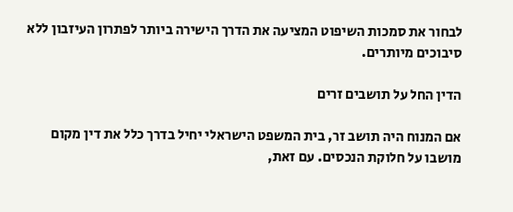לבחור את סמכות השיפוט המציעה את הדרך הישירה ביותר לפתרון העיזבון ללא סיבוכים מיותרים.

הדין החל על תושבים זרים

אם המנוח היה תושב זר, בית המשפט הישראלי יחיל בדרך כלל את דין מקום מושבו על חלוקת הנכסים. עם זאת,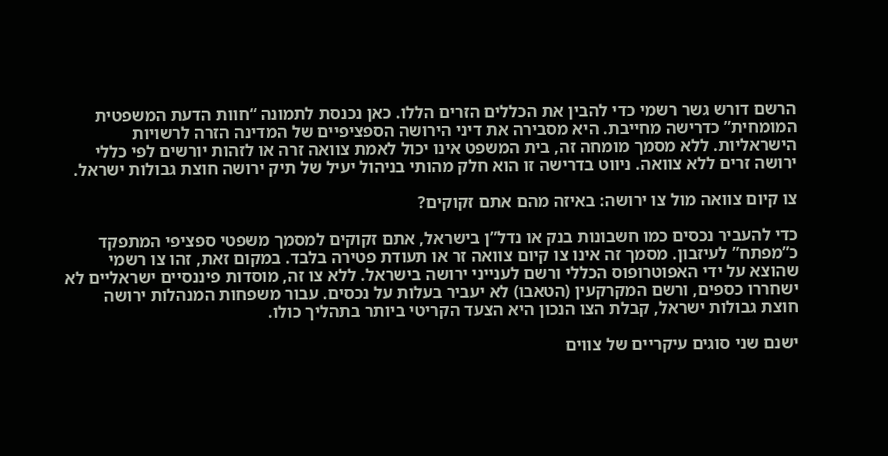הרשם דורש גשר רשמי כדי להבין את הכללים הזרים הללו. כאן נכנסת לתמונה “חוות הדעת המשפטית המומחית” כדרישה מחייבת. היא מסבירה את דיני הירושה הספציפיים של המדינה הזרה לרשויות הישראליות. ללא מסמך מומחה זה, בית המשפט אינו יכול לאמת צוואה זרה או לזהות יורשים לפי כללי ירושה זרים ללא צוואה. ניווט בדרישה זו הוא חלק מהותי בניהול יעיל של תיק ירושה חוצת גבולות ישראל.

צו קיום צוואה מול צו ירושה: באיזה מהם אתם זקוקים?

כדי להעביר נכסים כמו חשבונות בנק או נדל”ן בישראל, אתם זקוקים למסמך משפטי ספציפי המתפקד כ”מפתח” לעיזבון. מסמך זה אינו צו קיום צוואה זר או תעודת פטירה בלבד. במקום זאת, זהו צו רשמי שהוצא על ידי האפוטרופוס הכללי ורשם לענייני ירושה בישראל. ללא צו זה, מוסדות פיננסיים ישראליים לא ישחררו כספים, ורשם המקרקעין (הטאבו) לא יעביר בעלות על נכסים. עבור משפחות המנהלות ירושה חוצת גבולות ישראל, קבלת הצו הנכון היא הצעד הקריטי ביותר בתהליך כולו.

ישנם שני סוגים עיקריים של צווים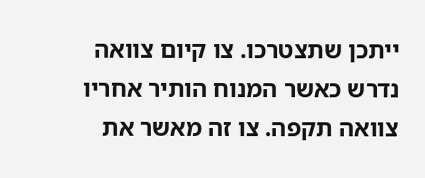ייתכן שתצטרכו. צו קיום צוואה נדרש כאשר המנוח הותיר אחריו צוואה תקפה. צו זה מאשר את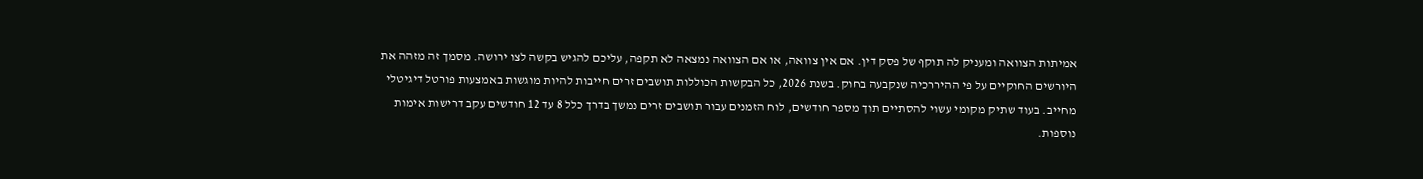אמיתות הצוואה ומעניק לה תוקף של פסק דין. אם אין צוואה, או אם הצוואה נמצאה לא תקפה, עליכם להגיש בקשה לצו ירושה. מסמך זה מזהה את היורשים החוקיים על פי ההיררכיה שנקבעה בחוק. בשנת 2026, כל הבקשות הכוללות תושבים זרים חייבות להיות מוגשות באמצעות פורטל דיגיטלי מחייב. בעוד שתיק מקומי עשוי להסתיים תוך מספר חודשים, לוח הזמנים עבור תושבים זרים נמשך בדרך כלל 8 עד 12 חודשים עקב דרישות אימות נוספות.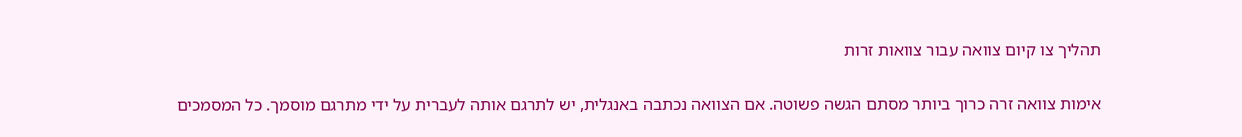תהליך צו קיום צוואה עבור צוואות זרות

אימות צוואה זרה כרוך ביותר מסתם הגשה פשוטה. אם הצוואה נכתבה באנגלית, יש לתרגם אותה לעברית על ידי מתרגם מוסמך. כל המסמכים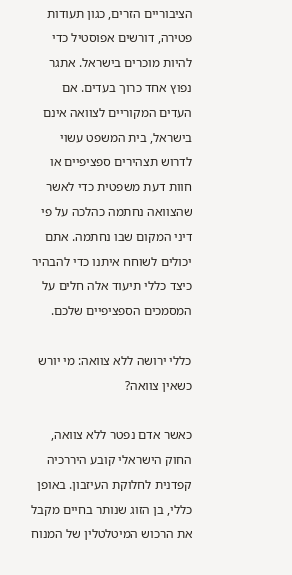הציבוריים הזרים, כגון תעודות פטירה, דורשים אפוסטיל כדי להיות מוכרים בישראל. אתגר נפוץ אחד כרוך בעדים. אם העדים המקוריים לצוואה אינם בישראל, בית המשפט עשוי לדרוש תצהירים ספציפיים או חוות דעת משפטית כדי לאשר שהצוואה נחתמה כהלכה על פי דיני המקום שבו נחתמה. אתם יכולים לשוחח איתנו כדי להבהיר כיצד כללי תיעוד אלה חלים על המסמכים הספציפיים שלכם.

כללי ירושה ללא צוואה: מי יורש כשאין צוואה?

כאשר אדם נפטר ללא צוואה, החוק הישראלי קובע היררכיה קפדנית לחלוקת העיזבון. באופן כללי, בן הזוג שנותר בחיים מקבל את הרכוש המיטלטלין של המנוח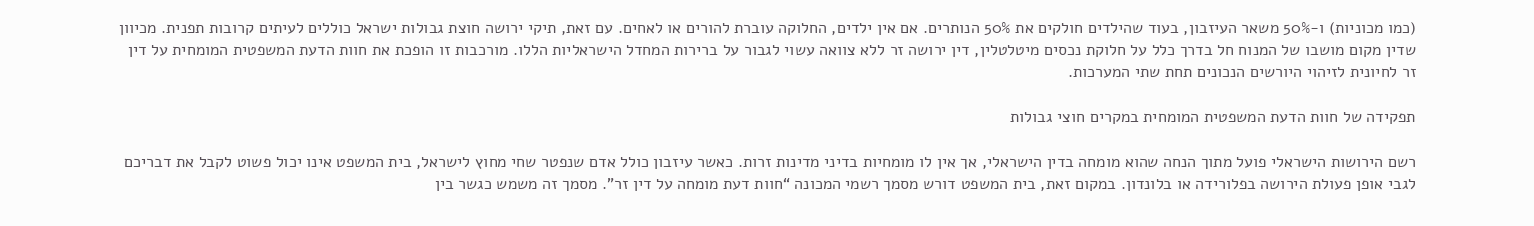(כמו מכוניות) ו-50% משאר העיזבון, בעוד שהילדים חולקים את 50% הנותרים. אם אין ילדים, החלוקה עוברת להורים או לאחים. עם זאת, תיקי ירושה חוצת גבולות ישראל כוללים לעיתים קרובות תפנית. מכיוון שדין מקום מושבו של המנוח חל בדרך כלל על חלוקת נכסים מיטלטלין, דין ירושה זר ללא צוואה עשוי לגבור על ברירות המחדל הישראליות הללו. מורכבות זו הופכת את חוות הדעת המשפטית המומחית על דין זר לחיונית לזיהוי היורשים הנכונים תחת שתי המערכות.

תפקידה של חוות הדעת המשפטית המומחית במקרים חוצי גבולות

רשם הירושות הישראלי פועל מתוך הנחה שהוא מומחה בדין הישראלי, אך אין לו מומחיות בדיני מדינות זרות. כאשר עיזבון כולל אדם שנפטר שחי מחוץ לישראל, בית המשפט אינו יכול פשוט לקבל את דבריכם לגבי אופן פעולת הירושה בפלורידה או בלונדון. במקום זאת, בית המשפט דורש מסמך רשמי המכונה “חוות דעת מומחה על דין זר”. מסמך זה משמש כגשר בין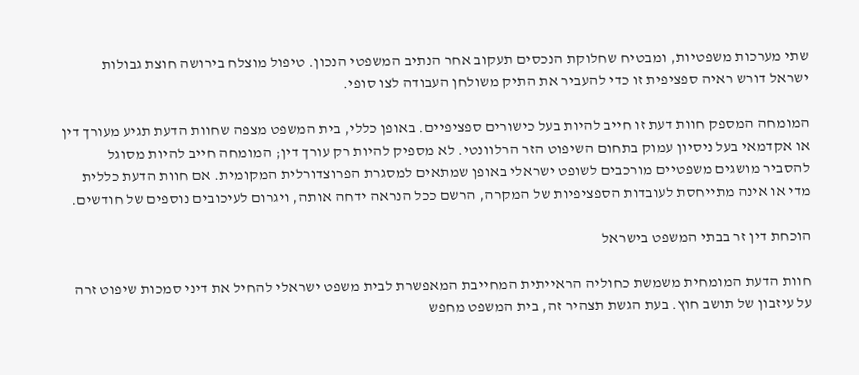שתי מערכות משפטיות, ומבטיח שחלוקת הנכסים תעקוב אחר הנתיב המשפטי הנכון. טיפול מוצלח בירושה חוצת גבולות ישראל דורש ראיה ספציפית זו כדי להעביר את התיק משולחן העבודה לצו סופי.

המומחה המספק חוות דעת זו חייב להיות בעל כישורים ספציפיים. באופן כללי, בית המשפט מצפה שחוות הדעת תגיע מעורך דין או אקדמאי בעל ניסיון עמוק בתחום השיפוט הזר הרלוונטי. לא מספיק להיות רק עורך דין; המומחה חייב להיות מסוגל להסביר מושגים משפטיים מורכבים לשופט ישראלי באופן שמתאים למסגרת הפרוצדורלית המקומית. אם חוות הדעת כללית מדי או אינה מתייחסת לעובדות הספציפיות של המקרה, הרשם ככל הנראה ידחה אותה, ויגרום לעיכובים נוספים של חודשים.

הוכחת דין זר בבתי המשפט בישראל

חוות הדעת המומחית משמשת כחוליה הראייתית המחייבת המאפשרת לבית משפט ישראלי להחיל את דיני סמכות שיפוט זרה על עיזבון של תושב חוץ. בעת הגשת תצהיר זה, בית המשפט מחפש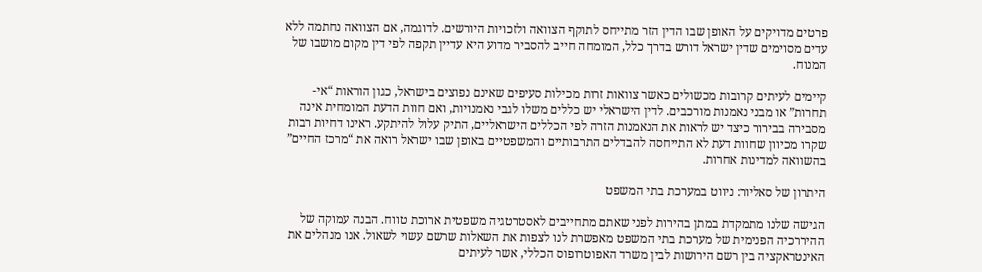פרטים מדויקים על האופן שבו הדין הזר מתייחס לתוקף הצוואה ולזכויות היורשים. לדוגמה, אם הצוואה נחתמה ללא עדים מסוימים שדין ישראל דורש בדרך כלל, המומחה חייב להסביר מדוע היא עדיין תקפה לפי דין מקום מושבו של המנוח.

קיימים לעיתים קרובות מכשולים כאשר צוואות זרות מכילות סעיפים שאינם נפוצים בישראל, כגון הוראות “אי-תחרות” או מבני נאמנות מורכבים. לדין הישראלי יש כללים משלו לגבי נאמנויות, ואם חוות הדעת המומחית אינה מסבירה בבירור כיצד יש לראות את הנאמנות הזרה לפי הכללים הישראליים, התיק עלול להיתקע. ראינו דחיות רבות שקרו מכיוון שחוות דעת לא התייחסה להבדלים התרבותיים והמשפטיים באופן שבו ישראל רואה את “מרכז החיים” בהשוואה למדינות אחרות.

היתרון של סאליור: ניווט במערכת בתי המשפט

הגישה שלנו מתמקדת במתן בהירות לפני שאתם מתחייבים לאסטרטגיה משפטית ארוכת טווח. הבנה עמוקה של ההיררכיה הפנימית של מערכת בתי המשפט מאפשרת לנו לצפות את השאלות שרשם עשוי לשאול. אנו מנהלים את האינטראקציה בין רשם הירושות לבין משרד האפוטרופוס הכללי, אשר לעיתים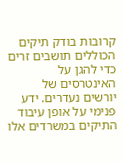קרובות בודק תיקים הכוללים תושבים זרים כדי להגן על האינטרסים של יורשים נעדרים. ידע פנימי על אופן עיבוד התיקים במשרדים אלו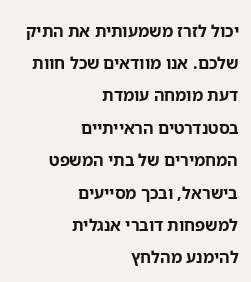יכול לזרז משמעותית את התיק שלכם. אנו מוודאים שכל חוות דעת מומחה עומדת בסטנדרטים הראייתיים המחמירים של בתי המשפט בישראל, ובכך מסייעים למשפחות דוברי אנגלית להימנע מהלחץ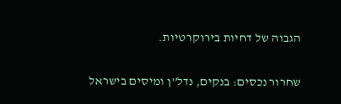הגבוה של דחיות בירוקרטיות.

שחרור נכסים: בנקים, נדל”ן ומיסים בישראל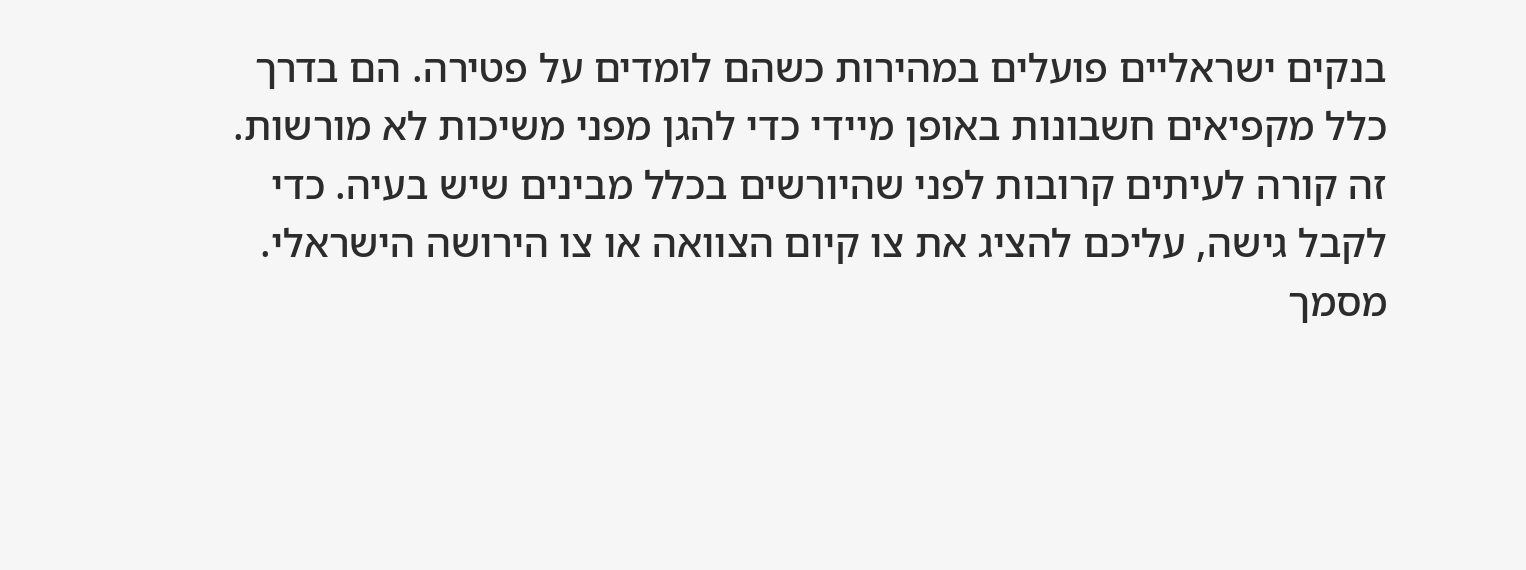בנקים ישראליים פועלים במהירות כשהם לומדים על פטירה. הם בדרך כלל מקפיאים חשבונות באופן מיידי כדי להגן מפני משיכות לא מורשות. זה קורה לעיתים קרובות לפני שהיורשים בכלל מבינים שיש בעיה. כדי לקבל גישה, עליכם להציג את צו קיום הצוואה או צו הירושה הישראלי. מסמך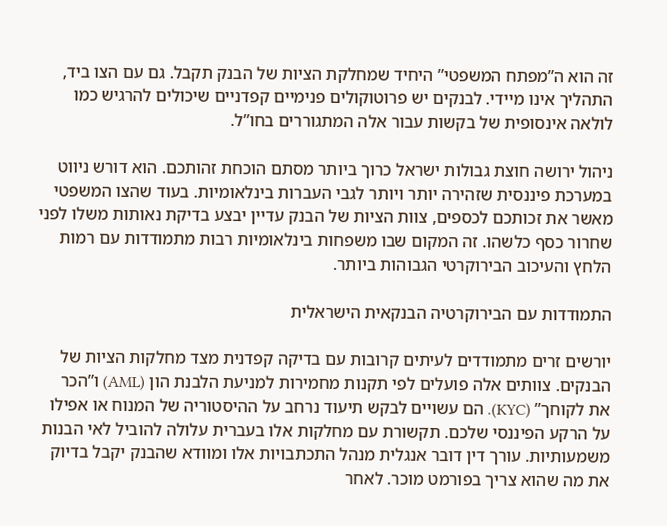זה הוא ה”מפתח המשפטי” היחיד שמחלקת הציות של הבנק תקבל. גם עם הצו ביד, התהליך אינו מיידי. לבנקים יש פרוטוקולים פנימיים קפדניים שיכולים להרגיש כמו לולאה אינסופית של בקשות עבור אלה המתגוררים בחו”ל.

ניהול ירושה חוצת גבולות ישראל כרוך ביותר מסתם הוכחת זהותכם. הוא דורש ניווט במערכת פיננסית שזהירה יותר ויותר לגבי העברות בינלאומיות. בעוד שהצו המשפטי מאשר את זכותכם לכספים, צוות הציות של הבנק עדיין יבצע בדיקת נאותות משלו לפני שחרור כסף כלשהו. זה המקום שבו משפחות בינלאומיות רבות מתמודדות עם רמות הלחץ והעיכוב הבירוקרטי הגבוהות ביותר.

התמודדות עם הבירוקרטיה הבנקאית הישראלית

יורשים זרים מתמודדים לעיתים קרובות עם בדיקה קפדנית מצד מחלקות הציות של הבנקים. צוותים אלה פועלים לפי תקנות מחמירות למניעת הלבנת הון (AML) ו”הכר את לקוחך” (KYC). הם עשויים לבקש תיעוד נרחב על ההיסטוריה של המנוח או אפילו על הרקע הפיננסי שלכם. תקשורת עם מחלקות אלו בעברית עלולה להוביל לאי הבנות משמעותיות. עורך דין דובר אנגלית מנהל התכתבויות אלו ומוודא שהבנק יקבל בדיוק את מה שהוא צריך בפורמט מוכר. לאחר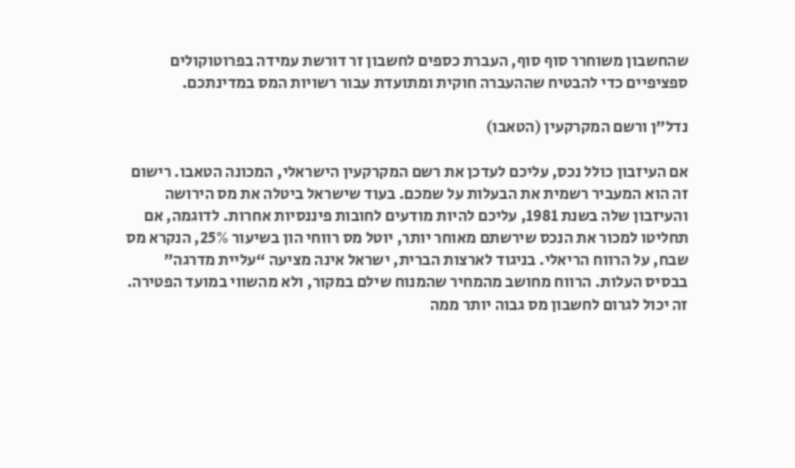שהחשבון משוחרר סוף סוף, העברת כספים לחשבון זר דורשת עמידה בפרוטוקולים ספציפיים כדי להבטיח שההעברה חוקית ומתועדת עבור רשויות המס במדינתכם.

נדל”ן ורשם המקרקעין (הטאבו)

אם העיזבון כולל נכס, עליכם לעדכן את רשם המקרקעין הישראלי, המכונה הטאבו. רישום זה הוא המעביר רשמית את הבעלות על שמכם. בעוד שישראל ביטלה את מס הירושה והעיזבון שלה בשנת 1981, עליכם להיות מודעים לחובות פיננסיות אחרות. לדוגמה, אם תחליטו למכור את הנכס שירשתם מאוחר יותר, יוטל מס רווחי הון בשיעור 25%, הנקרא מס שבח, על הרווח הריאלי. בניגוד לארצות הברית, ישראל אינה מציעה “עליית מדרגה” בבסיס העלות. הרווח מחושב מהמחיר שהמנוח שילם במקור, ולא מהשווי במועד הפטירה. זה יכול לגרום לחשבון מס גבוה יותר ממה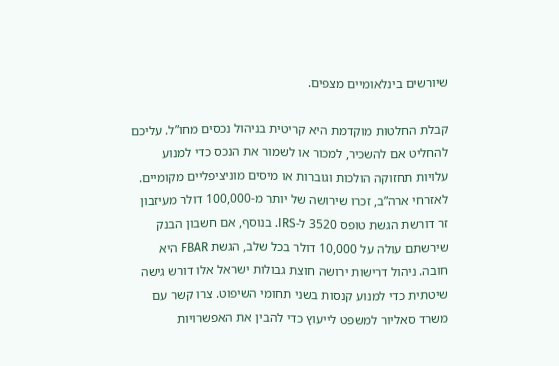שיורשים בינלאומיים מצפים.

קבלת החלטות מוקדמת היא קריטית בניהול נכסים מחו”ל. עליכם להחליט אם להשכיר, למכור או לשמור את הנכס כדי למנוע עלויות תחזוקה הולכות וגוברות או מיסים מוניציפליים מקומיים. לאזרחי ארה”ב, זכרו שירושה של יותר מ-100,000 דולר מעיזבון זר דורשת הגשת טופס 3520 ל-IRS. בנוסף, אם חשבון הבנק שירשתם עולה על 10,000 דולר בכל שלב, הגשת FBAR היא חובה. ניהול דרישות ירושה חוצת גבולות ישראל אלו דורש גישה שיטתית כדי למנוע קנסות בשני תחומי השיפוט. צרו קשר עם משרד סאליור למשפט לייעוץ כדי להבין את האפשרויות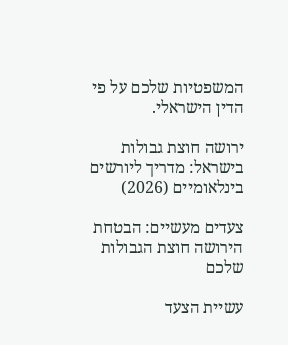המשפטיות שלכם על פי הדין הישראלי.

ירושה חוצת גבולות בישראל: מדריך ליורשים בינלאומיים (2026)

צעדים מעשיים: הבטחת הירושה חוצת הגבולות שלכם

עשיית הצעד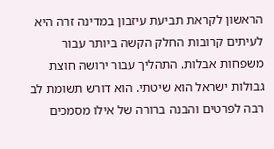הראשון לקראת תביעת עיזבון במדינה זרה היא לעיתים קרובות החלק הקשה ביותר עבור משפחות אבלות. התהליך עבור ירושה חוצת גבולות ישראל הוא שיטתי. הוא דורש תשומת לב רבה לפרטים והבנה ברורה של אילו מסמכים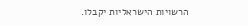הרשויות הישראליות יקבלו.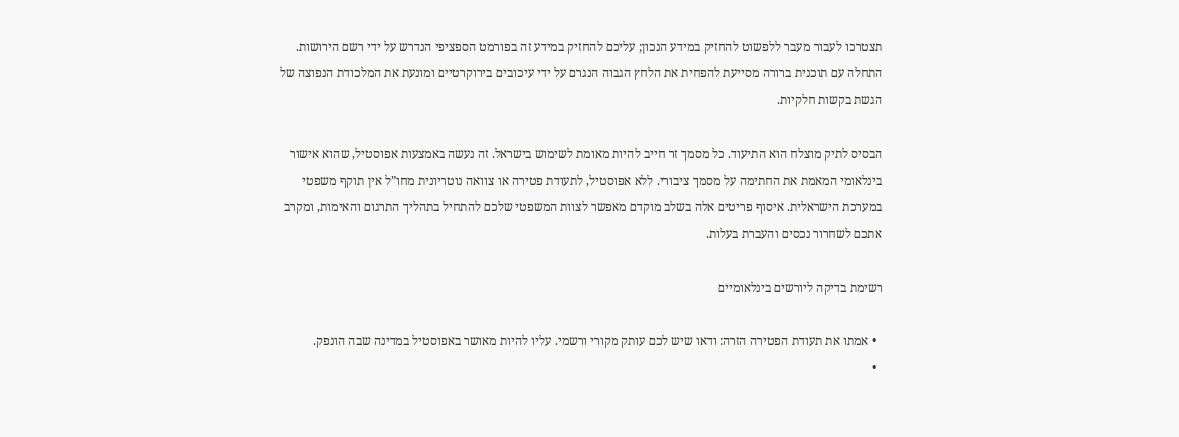תצטרכו לעבור מעבר ללפשוט להחזיק במידע הנכון; עליכם להחזיק במידע זה בפורמט הספציפי הנדרש על ידי רשם הירושות. התחלה עם תוכנית ברורה מסייעת להפחית את הלחץ הגבוה הנגרם על ידי עיכובים בירוקרטיים ומונעת את המלכודת הנפוצה של הגשת בקשות חלקיות.

הבסיס לתיק מוצלח הוא התיעוד. כל מסמך זר חייב להיות מאומת לשימוש בישראל. זה נעשה באמצעות אפוסטיל, שהוא אישור בינלאומי המאמת את החתימה על מסמך ציבורי. ללא אפוסטיל, לתעודת פטירה או צוואה נוטריונית מחו”ל אין תוקף משפטי במערכת הישראלית. איסוף פריטים אלה בשלב מוקדם מאפשר לצוות המשפטי שלכם להתחיל בתהליך התרגום והאימות, ומקרב אתכם לשחרור נכסים והעברת בעלות.

רשימת בדיקה ליורשים בינלאומיים

  • אמתו את תעודת הפטירה הזרה: ודאו שיש לכם עותק מקורי ורשמי. עליו להיות מאושר באפוסטיל במדינה שבה הונפק.
  •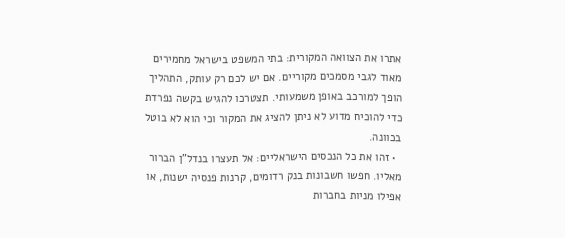אתרו את הצוואה המקורית: בתי המשפט בישראל מחמירים מאוד לגבי מסמכים מקוריים. אם יש לכם רק עותק, התהליך הופך למורכב באופן משמעותי. תצטרכו להגיש בקשה נפרדת כדי להוכיח מדוע לא ניתן להציג את המקור וכי הוא לא בוטל בכוונה.
  • זהו את כל הנכסים הישראליים: אל תעצרו בנדל”ן הברור מאליו. חפשו חשבונות בנק רדומים, קרנות פנסיה ישנות, או אפילו מניות בחברות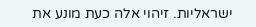ישראליות. זיהוי אלה כעת מונע את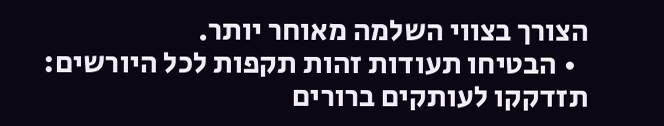הצורך בצווי השלמה מאוחר יותר.
  • הבטיחו תעודות זהות תקפות לכל היורשים: תזדקקו לעותקים ברורים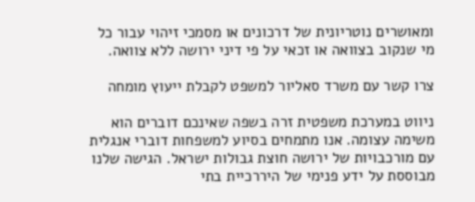ומאושרים נוטריונית של דרכונים או מסמכי זיהוי עבור כל מי שנקוב בצוואה או זכאי על פי דיני ירושה ללא צוואה.

צרו קשר עם משרד סאליור למשפט לקבלת ייעוץ מומחה

ניווט במערכת משפטית זרה בשפה שאינכם דוברים הוא משימה עצומה. אנו מתמחים בסיוע למשפחות דוברי אנגלית עם מורכבויות של ירושה חוצת גבולות ישראל. הגישה שלנו מבוססת על ידע פנימי של היררכיית בתי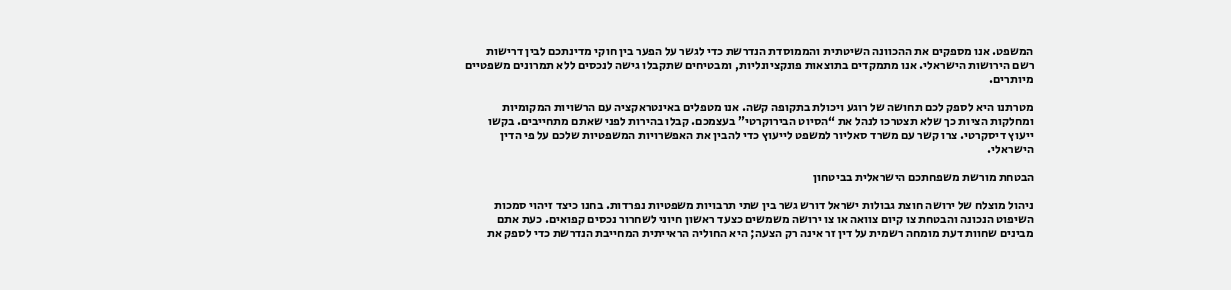המשפט. אנו מספקים את ההכוונה השיטתית והממוסדת הנדרשת כדי לגשר על הפער בין חוקי מדינתכם לבין דרישות רשם הירושות הישראלי. אנו מתמקדים בתוצאות פונקציונליות, ומבטיחים שתקבלו גישה לנכסים ללא תמרונים משפטיים מיותרים.

מטרתנו היא לספק לכם תחושה של רוגע ויכולת בתקופה קשה. אנו מטפלים באינטראקציה עם הרשויות המקומיות ומחלקות הציות כך שלא תצטרכו לנהל את “הסיוט הבירוקרטי” בעצמכם. קבלו בהירות לפני שאתם מתחייבים. בקשו ייעוץ דיסקרטי. צרו קשר עם משרד סאליור למשפט לייעוץ כדי להבין את האפשרויות המשפטיות שלכם על פי הדין הישראלי.

הבטחת מורשת משפחתכם הישראלית בביטחון

ניהול מוצלח של ירושה חוצת גבולות ישראל דורש גשר בין שתי תרבויות משפטיות נפרדות. בחנו כיצד זיהוי סמכות השיפוט הנכונה והבטחת צו קיום צוואה או צו ירושה משמשים כצעד ראשון חיוני לשחרור נכסים קפואים. כעת אתם מבינים שחוות דעת מומחה רשמית על דין זר אינה רק הצעה; היא החוליה הראייתית המחייבת הנדרשת כדי לספק את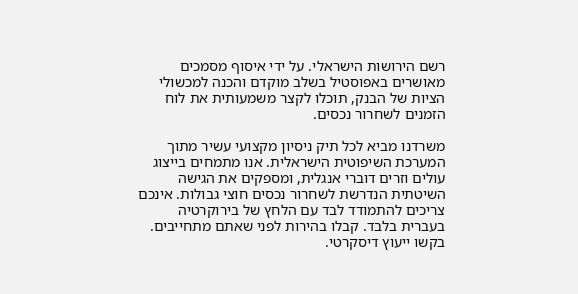רשם הירושות הישראלי. על ידי איסוף מסמכים מאושרים באפוסטיל בשלב מוקדם והכנה למכשולי הציות של הבנק, תוכלו לקצר משמעותית את לוח הזמנים לשחרור נכסים.

משרדנו מביא לכל תיק ניסיון מקצועי עשיר מתוך המערכת השיפוטית הישראלית. אנו מתמחים בייצוג עולים וזרים דוברי אנגלית, ומספקים את הגישה השיטתית הנדרשת לשחרור נכסים חוצי גבולות. אינכם צריכים להתמודד לבד עם הלחץ של בירוקרטיה בעברית בלבד. קבלו בהירות לפני שאתם מתחייבים. בקשו ייעוץ דיסקרטי.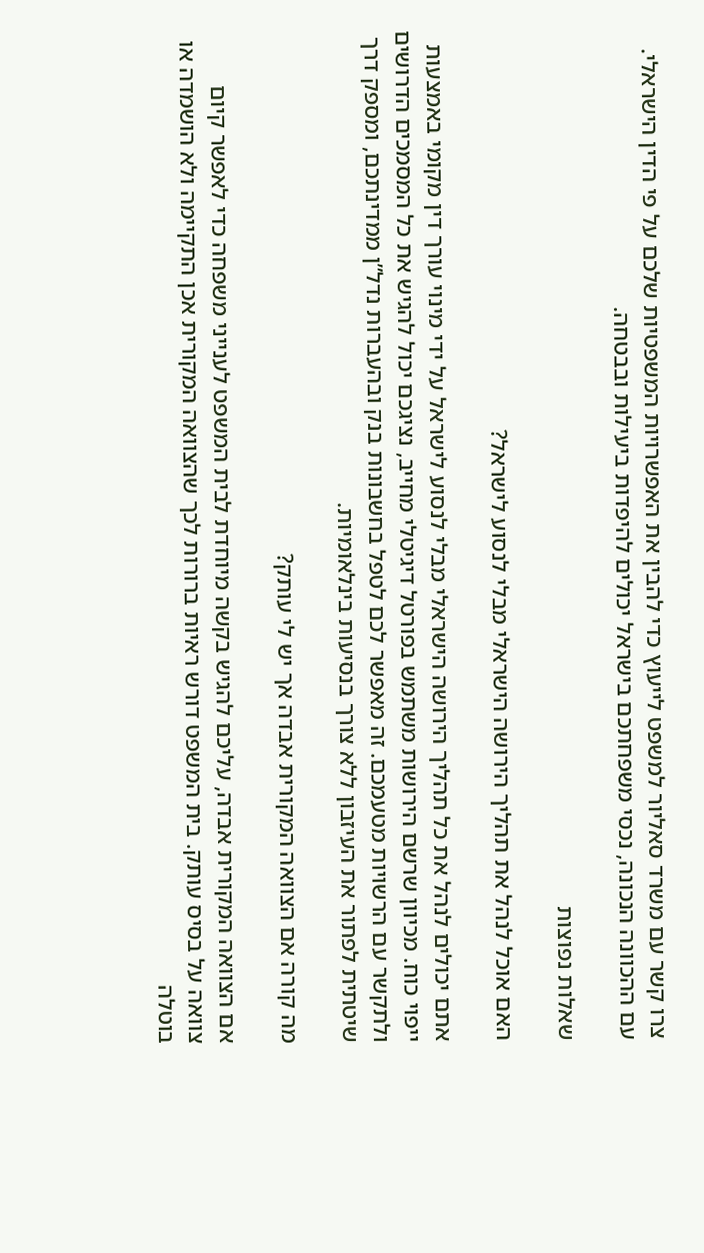צרו קשר עם משרד סאליור למשפט לייעוץ כדי להבין את האפשרויות המשפטיות שלכם על פי הדין הישראלי. עם ההכוונה הנכונה, נכסי משפחתכם בישראל יכולים להיפדות ביעילות ובבטחה.

שאלות נפוצות

האם אוכל לנהל את תהליך הירושה הישראלי מבלי לנסוע לישראל?

אתם יכולים לנהל את כל תהליך הירושה הישראלי מבלי לנסוע לישראל על ידי מינוי עורך דין מקומי באמצעות ייפוי כוח. מכיוון שרשם הירושות משתמש בפורטל דיגיטלי מחייב, נציגכם יכול להגיש את כל המסמכים הדרושים ולתקשר עם הרשויות מטעמכם. זה מאפשר לכם לטפל בחשבונות בנק ובהעברות נדל”ן ממדינתכם, ומספק דרך שיטתית לפתור את העיזבון ללא צורך בנסיעות בינלאומיות.

מה קורה אם הצוואה המקורית אבדה אך יש לי עותק?

אם הצוואה המקורית אבדה, עליכם להגיש בקשה מיוחדת לבית המשפט לענייני משפחה כדי לאפשר קיום צוואה על בסיס עותק. בית המשפט דורש ראיות ברורות לכך שהצוואה המקורית אכן התקיימה ולא הושמדה או בוטלה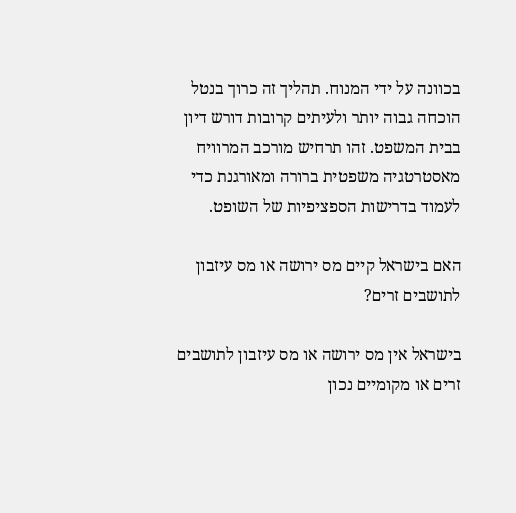בכוונה על ידי המנוח. תהליך זה כרוך בנטל הוכחה גבוה יותר ולעיתים קרובות דורש דיון בבית המשפט. זהו תרחיש מורכב המרוויח מאסטרטגיה משפטית ברורה ומאורגנת כדי לעמוד בדרישות הספציפיות של השופט.

האם בישראל קיים מס ירושה או מס עיזבון לתושבים זרים?

בישראל אין מס ירושה או מס עיזבון לתושבים זרים או מקומיים נכון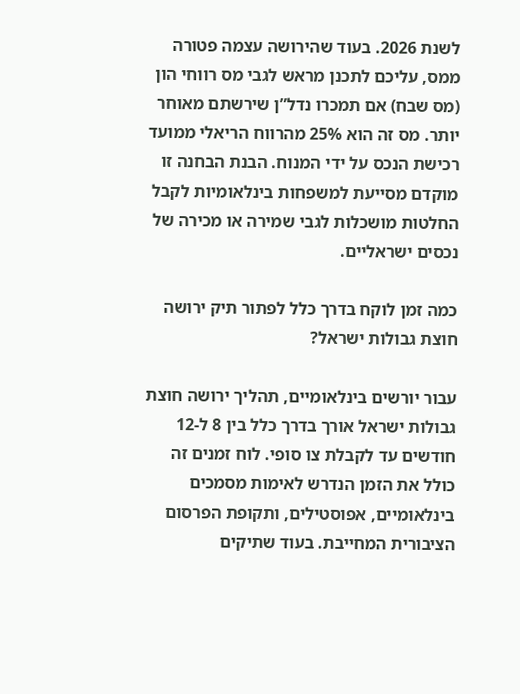לשנת 2026. בעוד שהירושה עצמה פטורה ממס, עליכם לתכנן מראש לגבי מס רווחי הון (מס שבח) אם תמכרו נדל”ן שירשתם מאוחר יותר. מס זה הוא 25% מהרווח הריאלי ממועד רכישת הנכס על ידי המנוח. הבנת הבחנה זו מוקדם מסייעת למשפחות בינלאומיות לקבל החלטות מושכלות לגבי שמירה או מכירה של נכסים ישראליים.

כמה זמן לוקח בדרך כלל לפתור תיק ירושה חוצת גבולות ישראל?

עבור יורשים בינלאומיים, תהליך ירושה חוצת גבולות ישראל אורך בדרך כלל בין 8 ל-12 חודשים עד לקבלת צו סופי. לוח זמנים זה כולל את הזמן הנדרש לאימות מסמכים בינלאומיים, אפוסטילים, ותקופת הפרסום הציבורית המחייבת. בעוד שתיקים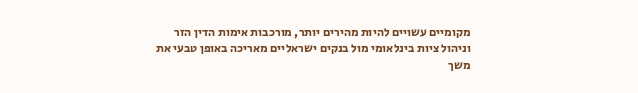מקומיים עשויים להיות מהירים יותר, מורכבות אימות הדין הזר וניהול ציות בינלאומי מול בנקים ישראליים מאריכה באופן טבעי את משך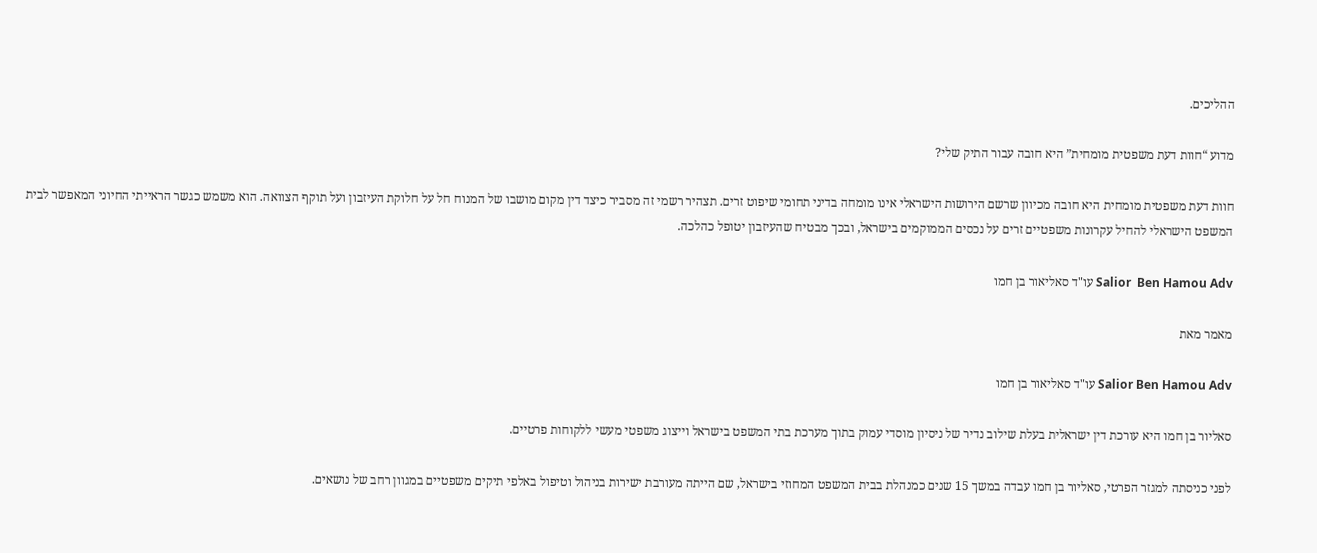ההליכים.

מדוע “חוות דעת משפטית מומחית” היא חובה עבור התיק שלי?

חוות דעת משפטית מומחית היא חובה מכיוון שרשם הירושות הישראלי אינו מומחה בדיני תחומי שיפוט זרים. תצהיר רשמי זה מסביר כיצד דין מקום מושבו של המנוח חל על חלוקת העיזבון ועל תוקף הצוואה. הוא משמש כגשר הראייתי החיוני המאפשר לבית המשפט הישראלי להחיל עקרונות משפטיים זרים על נכסים הממוקמים בישראל, ובכך מבטיח שהעיזבון יטופל כהלכה.

Salior  Ben Hamou Adv עו"ד סאליאור בן חמו

מאמר מאת

Salior Ben Hamou Adv עו"ד סאליאור בן חמו

סאליור בן חמו היא עורכת דין ישראלית בעלת שילוב נדיר של ניסיון מוסדי עמוק בתוך מערכת בתי המשפט בישראל וייצוג משפטי מעשי ללקוחות פרטיים.

לפני כניסתה למגזר הפרטי, סאליור בן חמו עבדה במשך 15 שנים כמנהלת בבית המשפט המחוזי בישראל, שם הייתה מעורבת ישירות בניהול וטיפול באלפי תיקים משפטיים במגוון רחב של נושאים.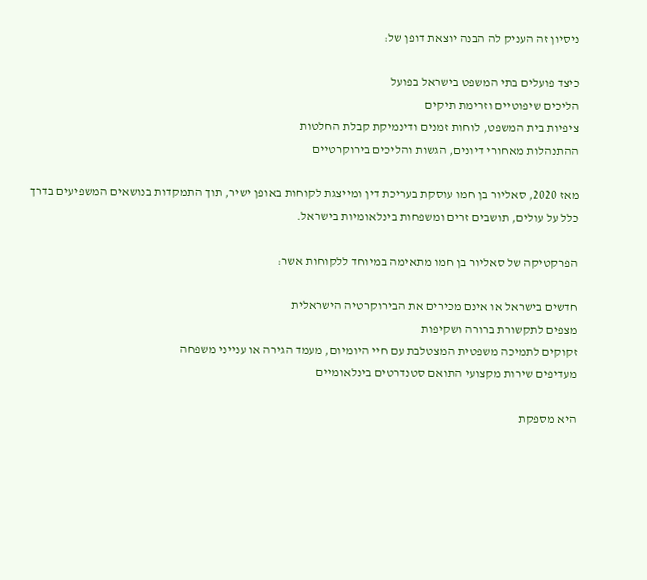ניסיון זה העניק לה הבנה יוצאת דופן של:

כיצד פועלים בתי המשפט בישראל בפועל
הליכים שיפוטיים וזרימת תיקים
ציפיות בית המשפט, לוחות זמנים ודינמיקת קבלת החלטות
ההתנהלות מאחורי דיונים, הגשות והליכים בירוקרטיים

מאז 2020, סאליור בן חמו עוסקת בעריכת דין ומייצגת לקוחות באופן ישיר, תוך התמקדות בנושאים המשפיעים בדרך כלל על עולים, תושבים זרים ומשפחות בינלאומיות בישראל.

הפרקטיקה של סאליור בן חמו מתאימה במיוחד ללקוחות אשר:

חדשים בישראל או אינם מכירים את הבירוקרטיה הישראלית
מצפים לתקשורת ברורה ושקיפות
זקוקים לתמיכה משפטית המצטלבת עם חיי היומיום, מעמד הגירה או ענייני משפחה
מעדיפים שירות מקצועי התואם סטנדרטים בינלאומיים

היא מספקת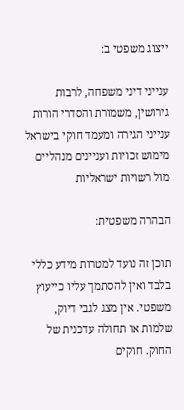ייצוג משפטי ב:

ענייני דיני משפחה, לרבות גירושין, משמורת והסדרי הורות
ענייני הגירה ומעמד חוקי בישראל
מימוש זכויות ועניינים מנהליים מול רשויות ישראליות

הבהרה משפטית:

תוכן זה נועד למטרות מידע כללי בלבד ואין להסתמך עליו כייעוץ משפטי. אין מצג לגבי דיוק, שלמות או תחולה עדכנית של החוק. חוקים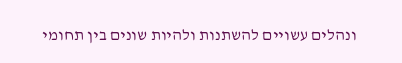ונהלים עשויים להשתנות ולהיות שונים בין תחומי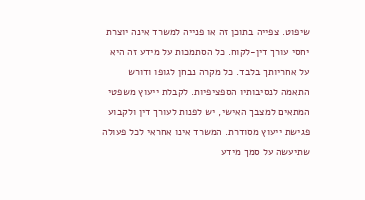שיפוט. צפייה בתוכן זה או פנייה למשרד אינה יוצרת יחסי עורך דין-לקוח. כל הסתמכות על מידע זה היא על אחריותך בלבד. כל מקרה נבחן לגופו ודורש התאמה לנסיבותיו הספציפיות. לקבלת ייעוץ משפטי המתאים למצבך האישי, יש לפנות לעורך דין ולקבוע פגישת ייעוץ מסודרת. המשרד אינו אחראי לכל פעולה שתיעשה על סמך מידע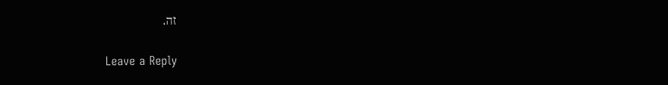זה.

Leave a Reply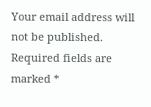Your email address will not be published. Required fields are marked *